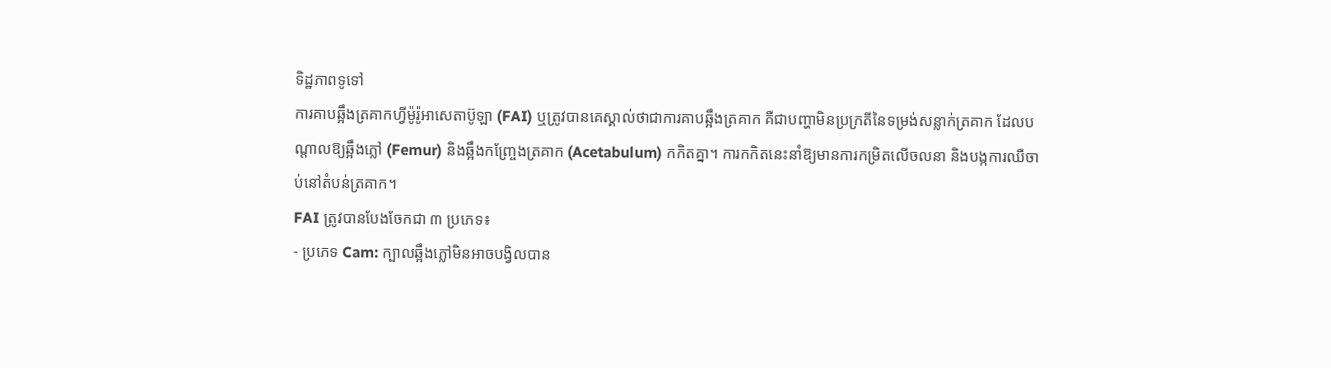ទិដ្ឋភាពទូទៅ
ការគាបឆ្អឹងត្រគាកហ្វីម៉ូរ៉ូអាសេតាប៊ូឡា (FAI) ឬត្រូវបានគេស្គាល់ថាជាការគាបឆ្អឹងត្រគាក គឺជាបញ្ហាមិនប្រក្រតីនៃទម្រង់សន្លាក់ត្រគាក ដែលបណ្តាលឱ្យឆ្អឹងភ្លៅ (Femur) និងឆ្អឹងកញ្ច្រែងត្រគាក (Acetabulum) កកិតគ្នា។ ការកកិតនេះនាំឱ្យមានការកម្រិតលើចលនា និងបង្កការឈឺចាប់នៅតំបន់ត្រគាក។
FAI ត្រូវបានបែងចែកជា ៣ ប្រភេទ៖
- ប្រភេទ Cam: ក្បាលឆ្អឹងភ្លៅមិនអាចបង្វិលបាន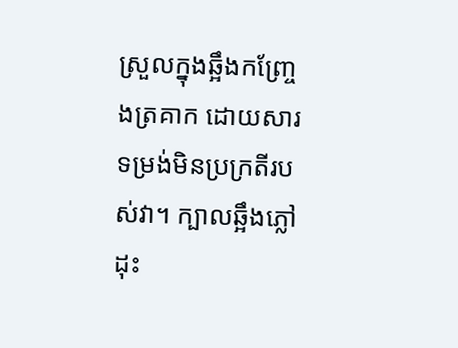ស្រួលក្នុងឆ្អឹងកញ្ច្រែងត្រគាក ដោយសារទម្រង់មិនប្រក្រតីរបស់វា។ ក្បាលឆ្អឹងភ្លៅដុះ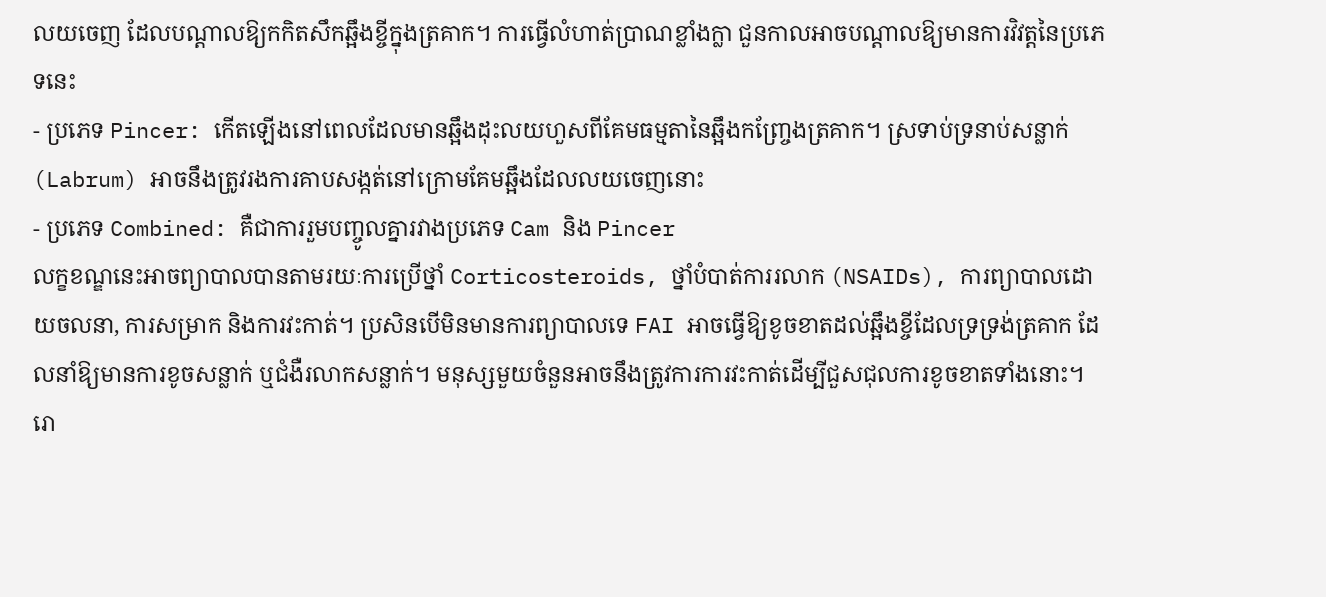លយចេញ ដែលបណ្តាលឱ្យកកិតសឹកឆ្អឹងខ្ចីក្នុងត្រគាក។ ការធ្វើលំហាត់ប្រាណខ្លាំងក្លា ជួនកាលអាចបណ្តាលឱ្យមានការវិវត្តនៃប្រភេទនេះ
- ប្រភេទ Pincer: កើតឡើងនៅពេលដែលមានឆ្អឹងដុះលយហួសពីគែមធម្មតានៃឆ្អឹងកញ្ច្រែងត្រគាក។ ស្រទាប់ទ្រនាប់សន្លាក់ (Labrum) អាចនឹងត្រូវរងការគាបសង្កត់នៅក្រោមគែមឆ្អឹងដែលលយចេញនោះ
- ប្រភេទ Combined: គឺជាការរួមបញ្ចូលគ្នារវាងប្រភេទ Cam និង Pincer
លក្ខខណ្ឌនេះអាចព្យាបាលបានតាមរយៈការប្រើថ្នាំ Corticosteroids, ថ្នាំបំបាត់ការរលាក (NSAIDs), ការព្យាបាលដោយចលនា, ការសម្រាក និងការវះកាត់។ ប្រសិនបើមិនមានការព្យាបាលទេ FAI អាចធ្វើឱ្យខូចខាតដល់ឆ្អឹងខ្ចីដែលទ្រទ្រង់ត្រគាក ដែលនាំឱ្យមានការខូចសន្លាក់ ឬជំងឺរលាកសន្លាក់។ មនុស្សមួយចំនួនអាចនឹងត្រូវការការវះកាត់ដើម្បីជួសជុលការខូចខាតទាំងនោះ។
រោ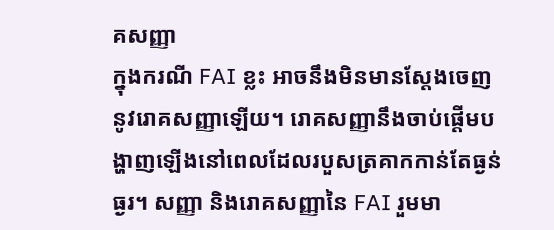គសញ្ញា
ក្នុងករណី FAI ខ្លះ អាចនឹងមិនមានស្តែងចេញនូវរោគសញ្ញាឡើយ។ រោគសញ្ញានឹងចាប់ផ្តើមបង្ហាញឡើងនៅពេលដែលរបួសត្រគាកកាន់តែធ្ងន់ធ្ងរ។ សញ្ញា និងរោគសញ្ញានៃ FAI រួមមា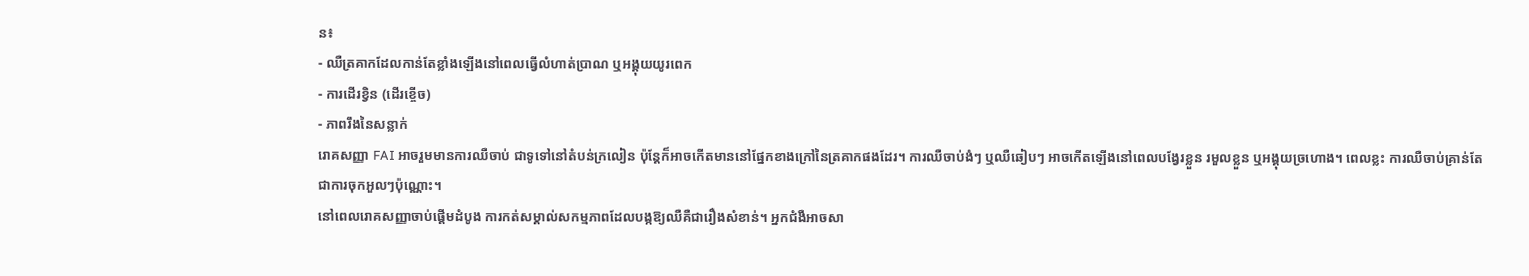ន៖
- ឈឺត្រគាកដែលកាន់តែខ្លាំងឡើងនៅពេលធ្វើលំហាត់ប្រាណ ឬអង្គុយយូរពេក
- ការដើរខ្វិន (ដើរខ្ចើច)
- ភាពរឹងនៃសន្លាក់
រោគសញ្ញា FAI អាចរួមមានការឈឺចាប់ ជាទូទៅនៅតំបន់ក្រលៀន ប៉ុន្តែក៏អាចកើតមាននៅផ្នែកខាងក្រៅនៃត្រគាកផងដែរ។ ការឈឺចាប់ងំៗ ឬឈឺឆៀបៗ អាចកើតឡើងនៅពេលបង្វែរខ្លួន រមួលខ្លួន ឬអង្គុយច្រហោង។ ពេលខ្លះ ការឈឺចាប់គ្រាន់តែជាការចុកអួលៗប៉ុណ្ណោះ។
នៅពេលរោគសញ្ញាចាប់ផ្តើមដំបូង ការកត់សម្គាល់សកម្មភាពដែលបង្កឱ្យឈឺគឺជារឿងសំខាន់។ អ្នកជំងឺអាចសា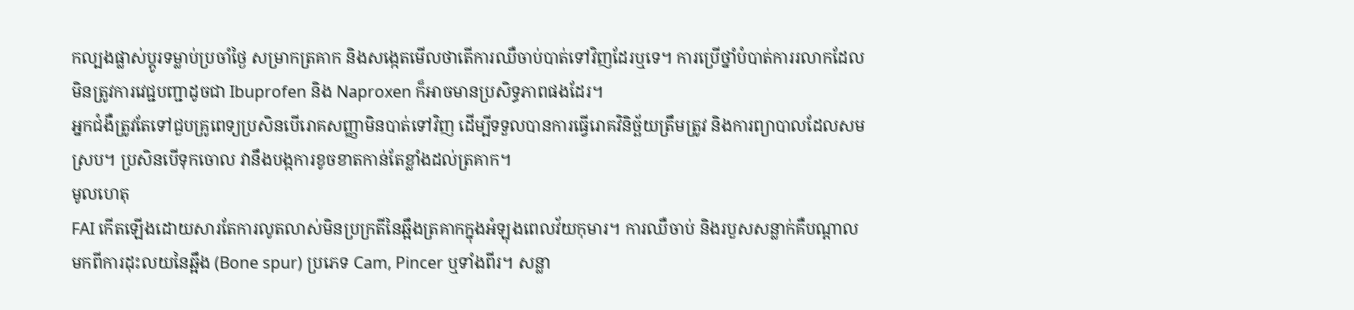កល្បងផ្លាស់ប្តូរទម្លាប់ប្រចាំថ្ងៃ សម្រាកត្រគាក និងសង្កេតមើលថាតើការឈឺចាប់បាត់ទៅវិញដែរឬទេ។ ការប្រើថ្នាំបំបាត់ការរលាកដែលមិនត្រូវការវេជ្ជបញ្ជាដូចជា Ibuprofen និង Naproxen ក៏អាចមានប្រសិទ្ធភាពផងដែរ។
អ្នកជំងឺត្រូវតែទៅជួបគ្រូពេទ្យប្រសិនបើរោគសញ្ញាមិនបាត់ទៅវិញ ដើម្បីទទួលបានការធ្វើរោគវិនិច្ឆ័យត្រឹមត្រូវ និងការព្យាបាលដែលសមស្រប។ ប្រសិនបើទុកចោល វានឹងបង្កការខូចខាតកាន់តែខ្លាំងដល់ត្រគាក។
មូលហេតុ
FAI កើតឡើងដោយសារតែការលូតលាស់មិនប្រក្រតីនៃឆ្អឹងត្រគាកក្នុងអំឡុងពេលវ័យកុមារ។ ការឈឺចាប់ និងរបួសសន្លាក់គឺបណ្តាលមកពីការដុះលយនៃឆ្អឹង (Bone spur) ប្រភេទ Cam, Pincer ឬទាំងពីរ។ សន្លា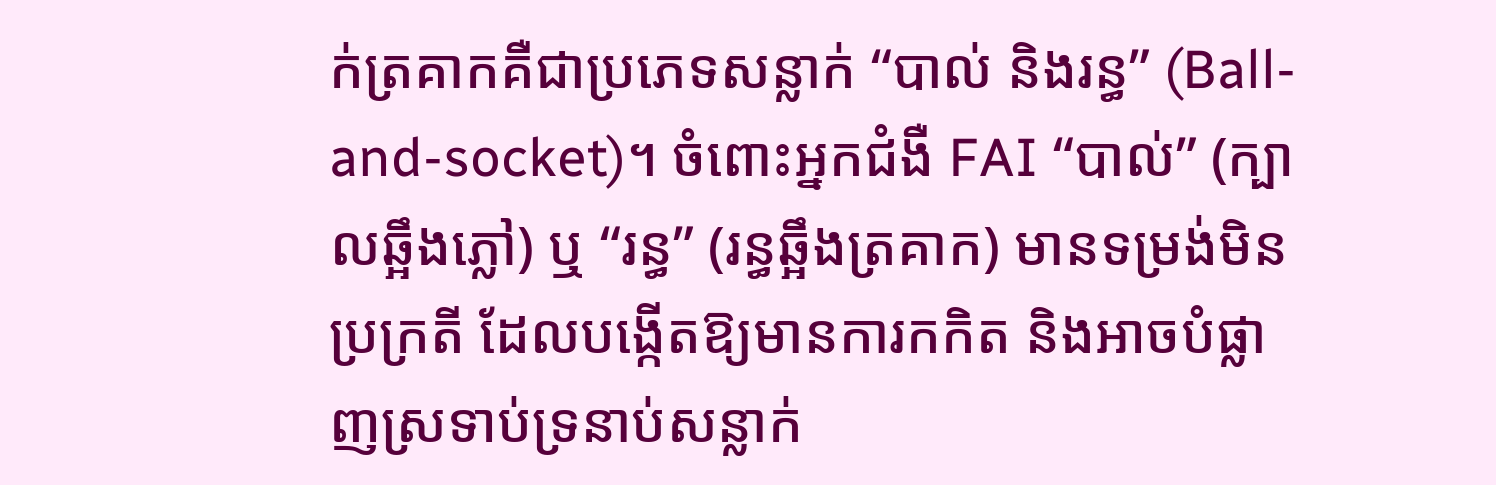ក់ត្រគាកគឺជាប្រភេទសន្លាក់ “បាល់ និងរន្ធ” (Ball-and-socket)។ ចំពោះអ្នកជំងឺ FAI “បាល់” (ក្បាលឆ្អឹងភ្លៅ) ឬ “រន្ធ” (រន្ធឆ្អឹងត្រគាក) មានទម្រង់មិនប្រក្រតី ដែលបង្កើតឱ្យមានការកកិត និងអាចបំផ្លាញស្រទាប់ទ្រនាប់សន្លាក់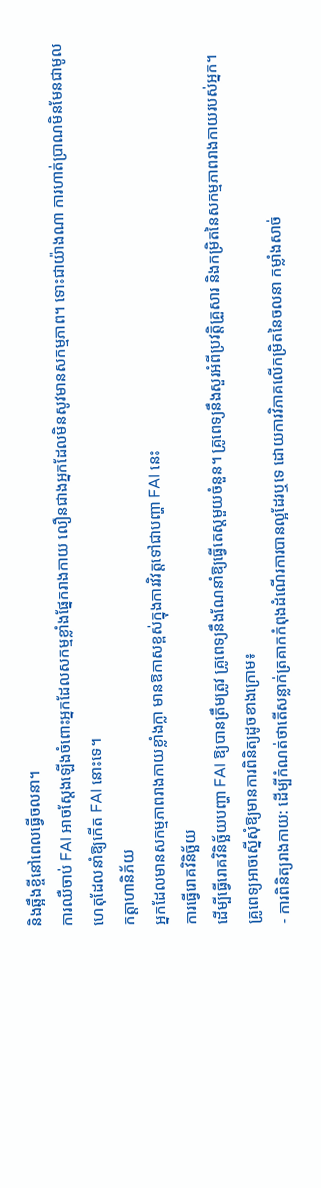និងឆ្អឹងខ្ចីនៅពេលធ្វើចលនា។
ការឈឺចាប់ FAI អាចស្តែងឡើងចំពោះអ្នកដែលសកម្មខ្លាំងផ្នែករាងកាយ លឿនជាងអ្នកដែលមិនសូវមានសកម្មភាព។ ទោះជាយ៉ាងណា ការហាត់ប្រាណមិនមែនជាមូលហេតុដែលនាំឱ្យកើត FAI នោះទេ។
កត្តាហានិភ័យ
អ្នកដែលមានសកម្មភាពរាងកាយខ្លាំងក្លា មានឱកាសខ្ពស់ក្នុងការវិវត្តទៅជាបញ្ហា FAI នេះ
ការធ្វើរោគវិនិច្ឆ័យ
ដើម្បីធ្វើរោគវិនិច្ឆ័យបញ្ហា FAI ឱ្យបានត្រឹមត្រូវ គ្រូពេទ្យនឹងណែនាំឱ្យធ្វើតេស្តមួយចំនួន។ គ្រូពេទ្យនឹងសួរអំពីប្រវត្តិគ្រួសារ និងកម្រិតនៃសកម្មភាពរាងកាយរបស់អ្នក។ គ្រូពេទ្យអាចស្នើសុំឱ្យមានការពិនិត្យដូចខាងក្រោម៖
- ការពិនិត្យរាងកាយ: ដើម្បីកំណត់ថាតើសន្លាក់ត្រគាកកំពុងដំណើរការបានល្អដែរឬទេ ដោយការវិភាគលើកម្រិតនៃចលនា កម្លាំងសាច់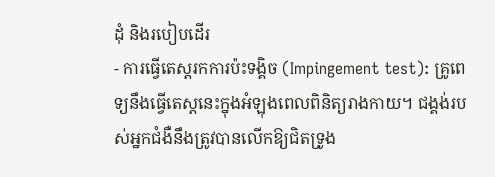ដុំ និងរបៀបដើរ
- ការធ្វើតេស្តរកការប៉ះទង្គិច (Impingement test): គ្រូពេទ្យនឹងធ្វើតេស្តនេះក្នុងអំឡុងពេលពិនិត្យរាងកាយ។ ជង្គង់របស់អ្នកជំងឺនឹងត្រូវបានលើកឱ្យជិតទ្រូង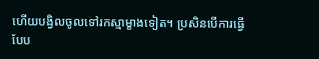ហើយបង្វិលចូលទៅរកស្មាម្ខាងទៀត។ ប្រសិនបើការធ្វើបែប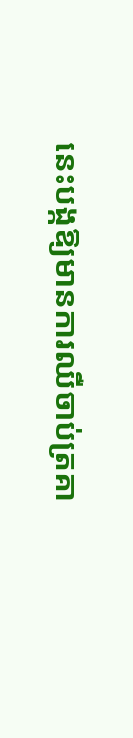នេះបង្កឱ្យមានការឈឺចាប់ត្រគា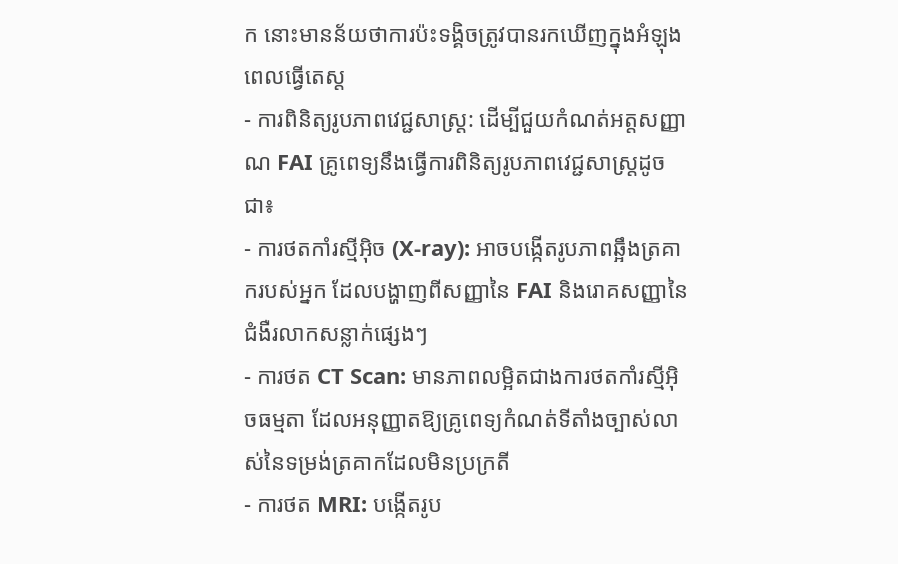ក នោះមានន័យថាការប៉ះទង្គិចត្រូវបានរកឃើញក្នុងអំឡុងពេលធ្វើតេស្ត
- ការពិនិត្យរូបភាពវេជ្ជសាស្ត្រ: ដើម្បីជួយកំណត់អត្តសញ្ញាណ FAI គ្រូពេទ្យនឹងធ្វើការពិនិត្យរូបភាពវេជ្ជសាស្ត្រដូចជា៖
- ការថតកាំរស្មីអ៊ិច (X-ray): អាចបង្កើតរូបភាពឆ្អឹងត្រគាករបស់អ្នក ដែលបង្ហាញពីសញ្ញានៃ FAI និងរោគសញ្ញានៃជំងឺរលាកសន្លាក់ផ្សេងៗ
- ការថត CT Scan: មានភាពលម្អិតជាងការថតកាំរស្មីអ៊ិចធម្មតា ដែលអនុញ្ញាតឱ្យគ្រូពេទ្យកំណត់ទីតាំងច្បាស់លាស់នៃទម្រង់ត្រគាកដែលមិនប្រក្រតី
- ការថត MRI: បង្កើតរូប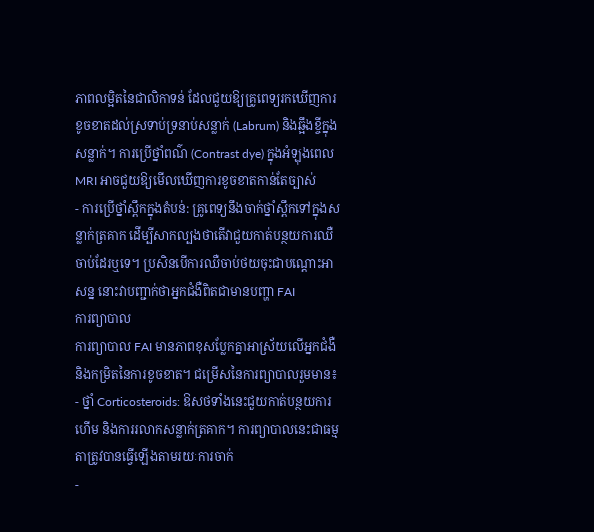ភាពលម្អិតនៃជាលិកាទន់ ដែលជួយឱ្យគ្រូពេទ្យរកឃើញការខូចខាតដល់ស្រទាប់ទ្រនាប់សន្លាក់ (Labrum) និងឆ្អឹងខ្ចីក្នុងសន្លាក់។ ការប្រើថ្នាំពណ៌ (Contrast dye) ក្នុងអំឡុងពេល MRI អាចជួយឱ្យមើលឃើញការខូចខាតកាន់តែច្បាស់
- ការប្រើថ្នាំស្ពឹកក្នុងតំបន់: គ្រូពេទ្យនឹងចាក់ថ្នាំស្ពឹកទៅក្នុងសន្លាក់ត្រគាក ដើម្បីសាកល្បងថាតើវាជួយកាត់បន្ថយការឈឺចាប់ដែរឬទេ។ ប្រសិនបើការឈឺចាប់ថយចុះជាបណ្តោះអាសន្ន នោះវាបញ្ជាក់ថាអ្នកជំងឺពិតជាមានបញ្ហា FAI
ការព្យាបាល
ការព្យាបាល FAI មានភាពខុសប្លែកគ្នាអាស្រ័យលើអ្នកជំងឺ និងកម្រិតនៃការខូចខាត។ ជម្រើសនៃការព្យាបាលរួមមាន៖
- ថ្នាំ Corticosteroids: ឱសថទាំងនេះជួយកាត់បន្ថយការហើម និងការរលាកសន្លាក់ត្រគាក។ ការព្យាបាលនេះជាធម្មតាត្រូវបានធ្វើឡើងតាមរយៈការចាក់
-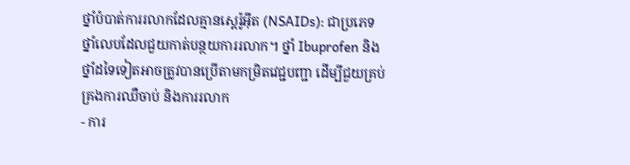ថ្នាំបំបាត់ការរលាកដែលគ្មានស្តេរ៉ូអ៊ីត (NSAIDs): ជាប្រភេទថ្នាំលេបដែលជួយកាត់បន្ថយការរលាក។ ថ្នាំ Ibuprofen និងថ្នាំដទៃទៀតអាចត្រូវបានប្រើតាមកម្រិតវេជ្ជបញ្ជា ដើម្បីជួយគ្រប់គ្រងការឈឺចាប់ និងការរលាក
- ការ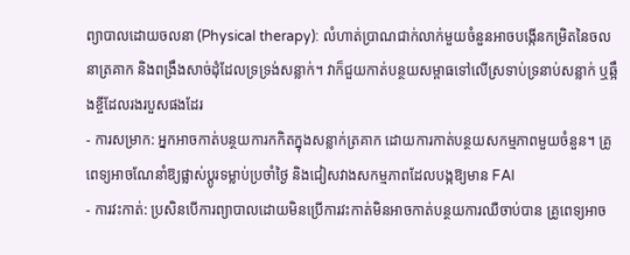ព្យាបាលដោយចលនា (Physical therapy): លំហាត់ប្រាណជាក់លាក់មួយចំនួនអាចបង្កើនកម្រិតនៃចលនាត្រគាក និងពង្រឹងសាច់ដុំដែលទ្រទ្រង់សន្លាក់។ វាក៏ជួយកាត់បន្ថយសម្ពាធទៅលើស្រទាប់ទ្រនាប់សន្លាក់ ឬឆ្អឹងខ្ចីដែលរងរបួសផងដែរ
- ការសម្រាក: អ្នកអាចកាត់បន្ថយការកកិតក្នុងសន្លាក់ត្រគាក ដោយការកាត់បន្ថយសកម្មភាពមួយចំនួន។ គ្រូពេទ្យអាចណែនាំឱ្យផ្លាស់ប្តូរទម្លាប់ប្រចាំថ្ងៃ និងជៀសវាងសកម្មភាពដែលបង្កឱ្យមាន FAI
- ការវះកាត់: ប្រសិនបើការព្យាបាលដោយមិនប្រើការវះកាត់មិនអាចកាត់បន្ថយការឈឺចាប់បាន គ្រូពេទ្យអាច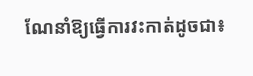ណែនាំឱ្យធ្វើការវះកាត់ដូចជា៖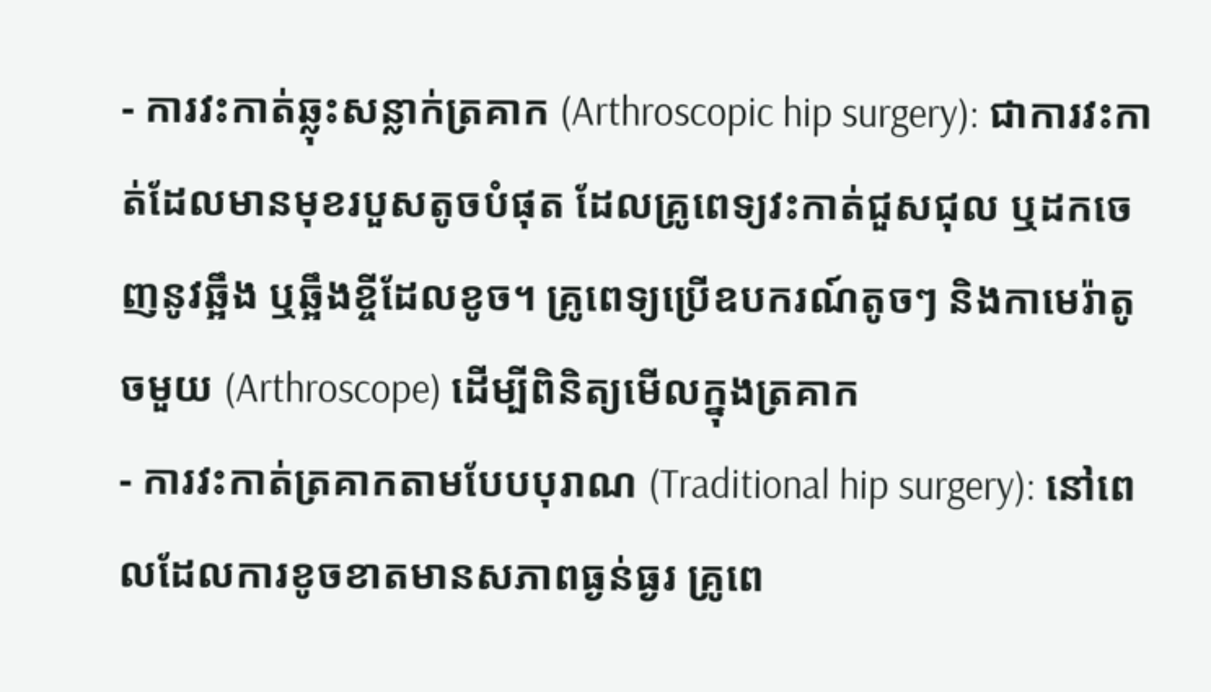- ការវះកាត់ឆ្លុះសន្លាក់ត្រគាក (Arthroscopic hip surgery): ជាការវះកាត់ដែលមានមុខរបួសតូចបំផុត ដែលគ្រូពេទ្យវះកាត់ជួសជុល ឬដកចេញនូវឆ្អឹង ឬឆ្អឹងខ្ចីដែលខូច។ គ្រូពេទ្យប្រើឧបករណ៍តូចៗ និងកាមេរ៉ាតូចមួយ (Arthroscope) ដើម្បីពិនិត្យមើលក្នុងត្រគាក
- ការវះកាត់ត្រគាកតាមបែបបុរាណ (Traditional hip surgery): នៅពេលដែលការខូចខាតមានសភាពធ្ងន់ធ្ងរ គ្រូពេ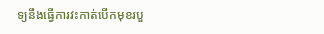ទ្យនឹងធ្វើការវះកាត់បើកមុខរបួ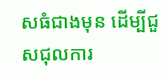សធំជាងមុន ដើម្បីជួសជុលការ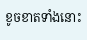ខូចខាតទាំងនោះ